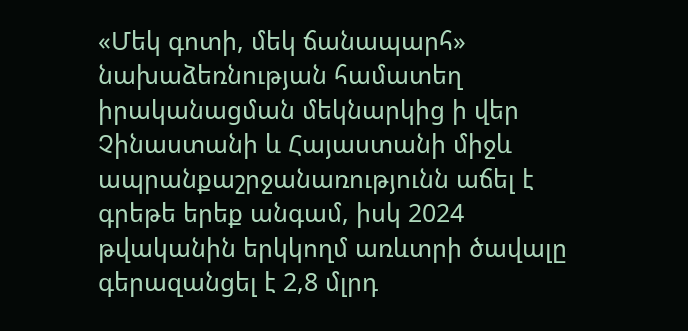«Մեկ գոտի, մեկ ճանապարհ» նախաձեռնության համատեղ իրականացման մեկնարկից ի վեր Չինաստանի և Հայաստանի միջև ապրանքաշրջանառությունն աճել է գրեթե երեք անգամ, իսկ 2024 թվականին երկկողմ առևտրի ծավալը գերազանցել է 2,8 մլրդ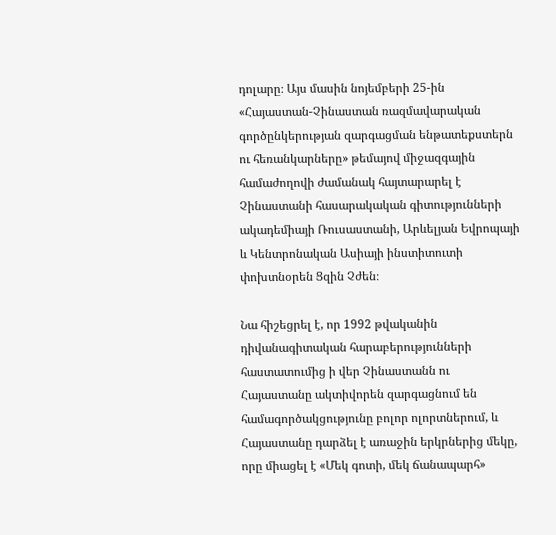դոլարը։ Այս մասին նոյեմբերի 25-ին «Հայաստան-Չինաստան ռազմավարական գործընկերության զարգացման ենթատեքստերն ու հեռանկարները» թեմայով միջազգային համաժողովի ժամանակ հայտարարել է Չինաստանի հասարակական գիտությունների ակադեմիայի Ռուսաստանի, Արևելյան Եվրոպայի և Կենտրոնական Ասիայի ինստիտուտի փոխտնօրեն Ցզին Չժեն։

Նա հիշեցրել է, որ 1992 թվականին դիվանագիտական հարաբերությունների հաստատումից ի վեր Չինաստանն ու Հայաստանը ակտիվորեն զարգացնում են համագործակցությունը բոլոր ոլորտներում, և Հայաստանը դարձել է առաջին երկրներից մեկը, որը միացել է «Մեկ գոտի, մեկ ճանապարհ»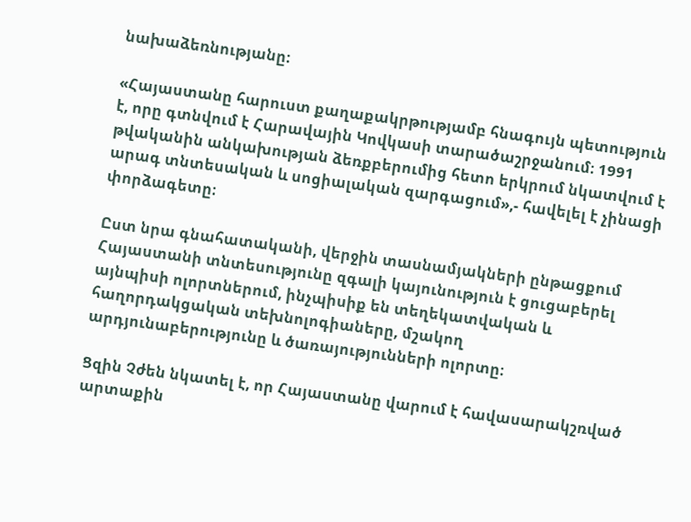նախաձեռնությանը։

«Հայաստանը հարուստ քաղաքակրթությամբ հնագույն պետություն է, որը գտնվում է Հարավային Կովկասի տարածաշրջանում։ 1991 թվականին անկախության ձեռքբերումից հետո երկրում նկատվում է արագ տնտեսական և սոցիալական զարգացում»,- հավելել է չինացի փորձագետը։

Ըստ նրա գնահատականի, վերջին տասնամյակների ընթացքում Հայաստանի տնտեսությունը զգալի կայունություն է ցուցաբերել այնպիսի ոլորտներում, ինչպիսիք են տեղեկատվական և հաղորդակցական տեխնոլոգիաները, մշակող արդյունաբերությունը և ծառայությունների ոլորտը։

Ցզին Չժեն նկատել է, որ Հայաստանը վարում է հավասարակշռված արտաքին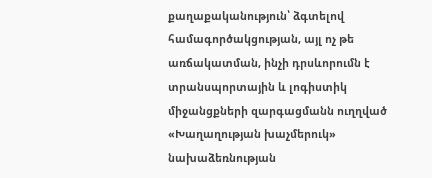քաղաքականություն՝ ձգտելով համագործակցության, այլ ոչ թե առճակատման, ինչի դրսևորումն է տրանսպորտային և լոգիստիկ միջանցքների զարգացմանն ուղղված «Խաղաղության խաչմերուկ» նախաձեռնության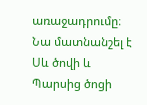առաջադրումը։ Նա մատնանշել է Սև ծովի և Պարսից ծոցի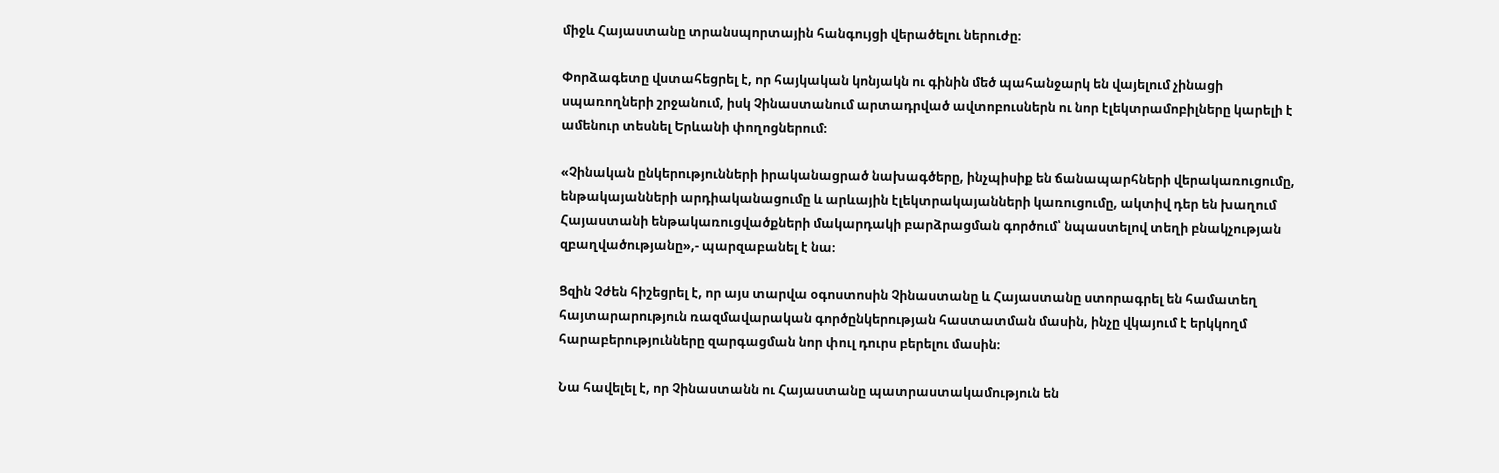միջև Հայաստանը տրանսպորտային հանգույցի վերածելու ներուժը։

Փորձագետը վստահեցրել է, որ հայկական կոնյակն ու գինին մեծ պահանջարկ են վայելում չինացի սպառողների շրջանում, իսկ Չինաստանում արտադրված ավտոբուսներն ու նոր էլեկտրամոբիլները կարելի է ամենուր տեսնել Երևանի փողոցներում։

«Չինական ընկերությունների իրականացրած նախագծերը, ինչպիսիք են ճանապարհների վերակառուցումը, ենթակայանների արդիականացումը և արևային էլեկտրակայանների կառուցումը, ակտիվ դեր են խաղում Հայաստանի ենթակառուցվածքների մակարդակի բարձրացման գործում՝ նպաստելով տեղի բնակչության զբաղվածությանը»,- պարզաբանել է նա։

Ցզին Չժեն հիշեցրել է, որ այս տարվա օգոստոսին Չինաստանը և Հայաստանը ստորագրել են համատեղ հայտարարություն ռազմավարական գործընկերության հաստատման մասին, ինչը վկայում է երկկողմ հարաբերությունները զարգացման նոր փուլ դուրս բերելու մասին։

Նա հավելել է, որ Չինաստանն ու Հայաստանը պատրաստակամություն են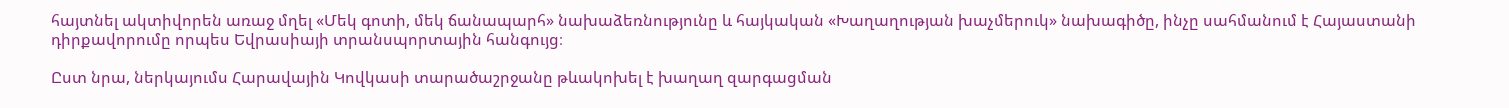հայտնել ակտիվորեն առաջ մղել «Մեկ գոտի, մեկ ճանապարհ» նախաձեռնությունը և հայկական «Խաղաղության խաչմերուկ» նախագիծը, ինչը սահմանում է Հայաստանի դիրքավորումը որպես Եվրասիայի տրանսպորտային հանգույց։

Ըստ նրա, ներկայումս Հարավային Կովկասի տարածաշրջանը թևակոխել է խաղաղ զարգացման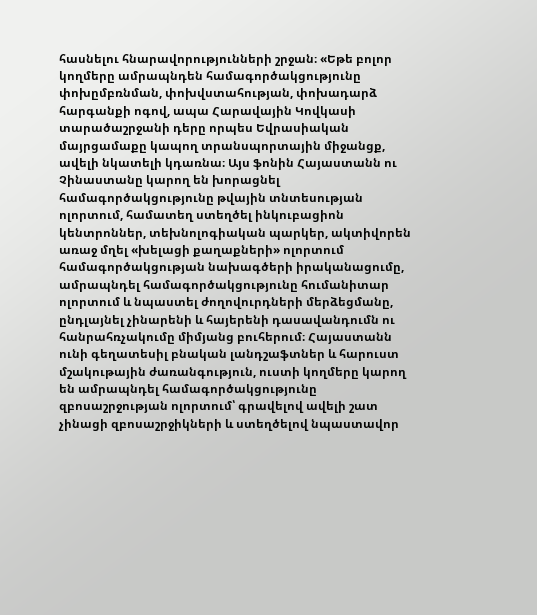հասնելու հնարավորությունների շրջան։ «Եթե բոլոր կողմերը ամրապնդեն համագործակցությունը փոխըմբռնման, փոխվստահության, փոխադարձ հարգանքի ոգով, ապա Հարավային Կովկասի տարածաշրջանի դերը որպես Եվրասիական մայրցամաքը կապող տրանսպորտային միջանցք, ավելի նկատելի կդառնա։ Այս ֆոնին Հայաստանն ու Չինաստանը կարող են խորացնել համագործակցությունը թվային տնտեսության ոլորտում, համատեղ ստեղծել ինկուբացիոն կենտրոններ, տեխնոլոգիական պարկեր, ակտիվորեն առաջ մղել «խելացի քաղաքների» ոլորտում համագործակցության նախագծերի իրականացումը, ամրապնդել համագործակցությունը հումանիտար ոլորտում և նպաստել ժողովուրդների մերձեցմանը, ընդլայնել չինարենի և հայերենի դասավանդումն ու հանրահռչակումը միմյանց բուհերում։ Հայաստանն ունի գեղատեսիլ բնական լանդշաֆտներ և հարուստ մշակութային ժառանգություն, ուստի կողմերը կարող են ամրապնդել համագործակցությունը զբոսաշրջության ոլորտում՝ գրավելով ավելի շատ չինացի զբոսաշրջիկների և ստեղծելով նպաստավոր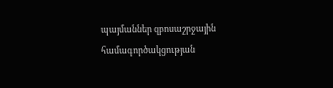պայմաններ զբոսաշրջային համագործակցության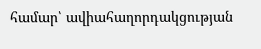համար՝ ավիահաղորդակցության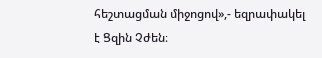հեշտացման միջոցով»,- եզրափակել է Ցզին Չժեն։